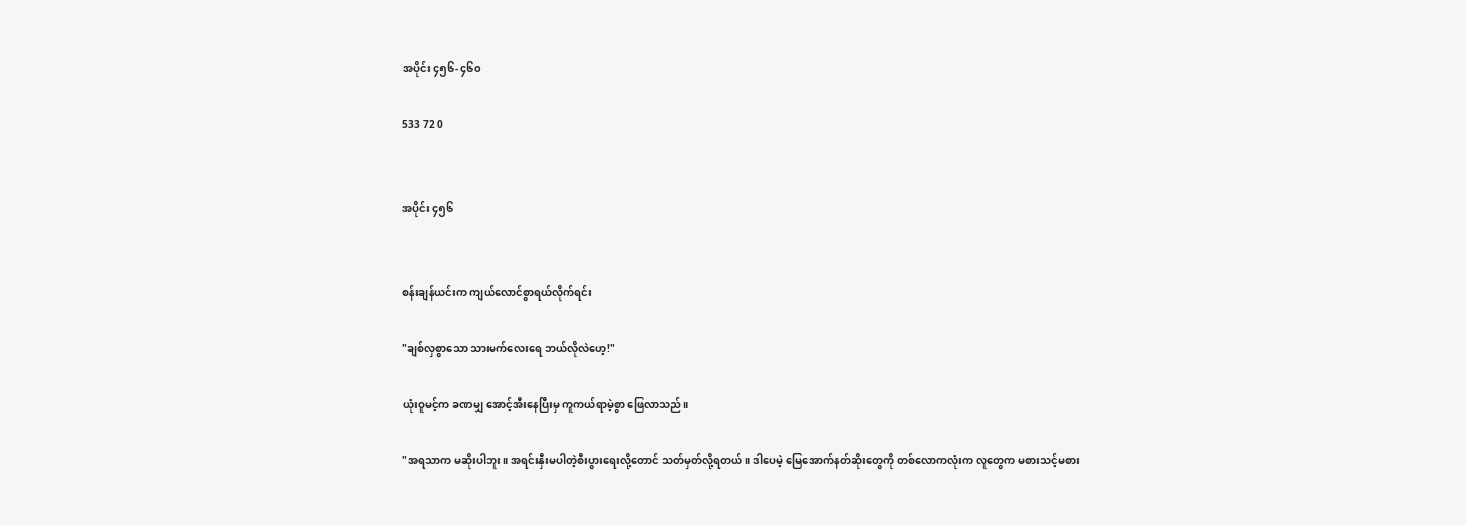အပိုင်း ၄၅၆- ၄၆၀

533 72 0


အပိုင်း ၄၅၆


စန်းချန်ယင်းက ကျယ်လောင်စွာရယ်လိုက်ရင်း

"ချစ်လှစွာသော သားမက်လေးရေ ဘယ်လိုလဲဟေ့!"

ယုံးဝူမင့်က ခဏမျှ အောင့်အီးနေပြီးမှ ကူကယ်ရာမဲ့စွာ ဖြေလာသည်။

"အရသာက မဆိုးပါဘူး။ အရင်းနှီးမပါတဲ့စီးပွားရေးလို့တောင် သတ်မှတ်လို့ရတယ်။ ဒါပေမဲ့ မြေအောက်နတ်ဆိုးတွေကို တစ်လောကလုံးက လူတွေက မစားသင့်မစား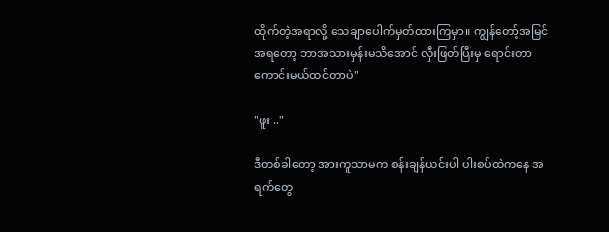ထိုက်တဲ့အရာလို့ သေချာပေါက်မှတ်ထားကြမှာ။ ကျွန်တော့်အမြင်အရတော့ ဘာအသားမှန်းမသိအောင် လှီးဖြတ်ပြီးမှ ရောင်းတာကောင်းမယ်ထင်တာပဲ"

"ဖူး .."

ဒီတစ်ခါတော့ အားကူသာမက စန်းချန်ယင်းပါ ပါးစပ်ထဲကနေ အရက်တွေ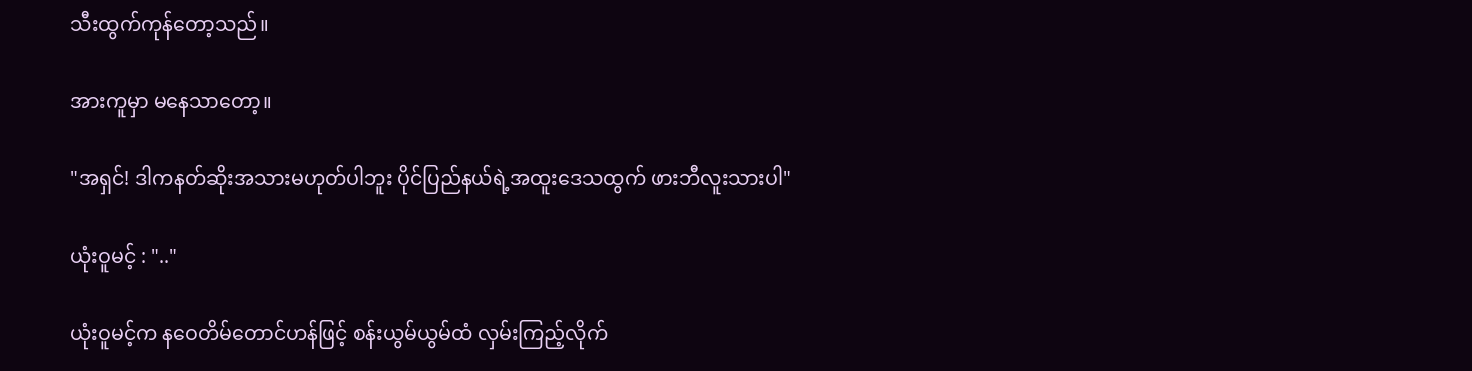သီးထွက်ကုန်တော့သည်။

အားကူမှာ မနေသာတော့။

"အရှင်! ဒါကနတ်ဆိုးအသားမဟုတ်ပါဘူး ပိုင်ပြည်နယ်ရဲ့အထူးဒေသထွက် ဖားဘီလူးသားပါ"

ယုံးဝူမင့် : ".."

ယုံးဝူမင့်က နဝေတိမ်တောင်ဟန်ဖြင့် စန်းယွမ်ယွမ်ထံ လှမ်းကြည့်လိုက်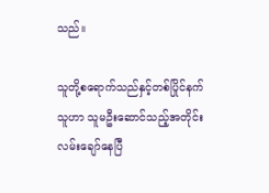သည်။

သူတို့စရောက်သည်နှင့်တစ်ပြိုင်နက် သူဟာ သူမဦးဆောင်သည့်အတိုင်း လမ်းချော်နေပြီ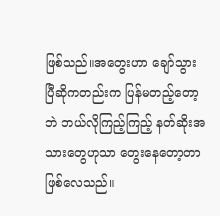ဖြစ်သည်။အတွေးဟာ ချော်သွားပြီဆိုကတည်းက ပြန်မတည့်တော့ဘဲ ဘယ်လိုကြည့်ကြည့် နတ်ဆိုးအသားတွေဟုသာ တွေးနေတော့တာဖြစ်လေသည်။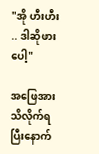"အို ဟီးဟီး .. ဒါဆိုဖားပေါ့"

အဖြေအားသိလိုက်ရပြီးနောက်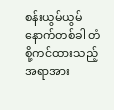စန်းယွမ်ယွမ် နောက်တစ်ခါ တံစို့ကင်ထားသည့်အရာအား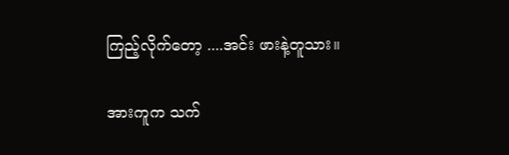ကြည့်လိုက်တော့ ....အင်း ဖားနဲ့တူသား။

အားကူက သက်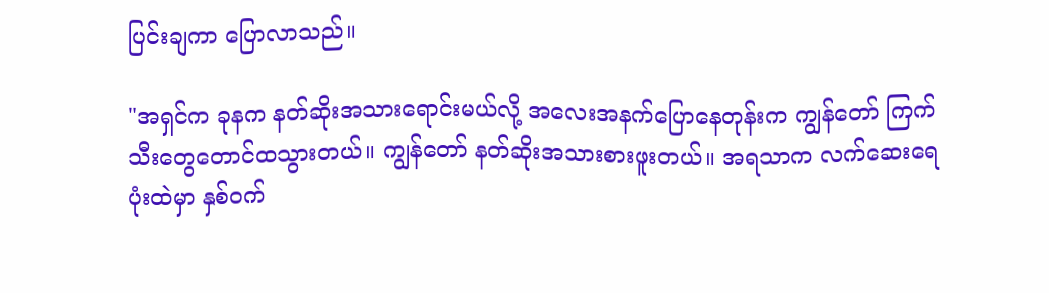ပြင်းချကာ ပြောလာသည်။

"အရှင်က ခုနက နတ်ဆိုးအသားရောင်းမယ်လို့ အလေးအနက်ပြောနေတုန်းက ကျွန်တော် ကြက်သီးတွေတောင်ထသွားတယ်။ ကျွန်တော် နတ်ဆိုးအသားစားဖူးတယ်။ အရသာက လက်ဆေးရေပုံးထဲမှာ နှစ်ဝက်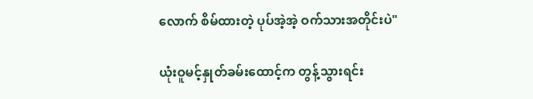လောက် စိမ်ထားတဲ့ ပုပ်အဲ့အဲ့ ဝက်သားအတိုင်းပဲ"

ယုံးဝူမင့်နှုတ်ခမ်းထောင့်က တွန့်သွားရင်း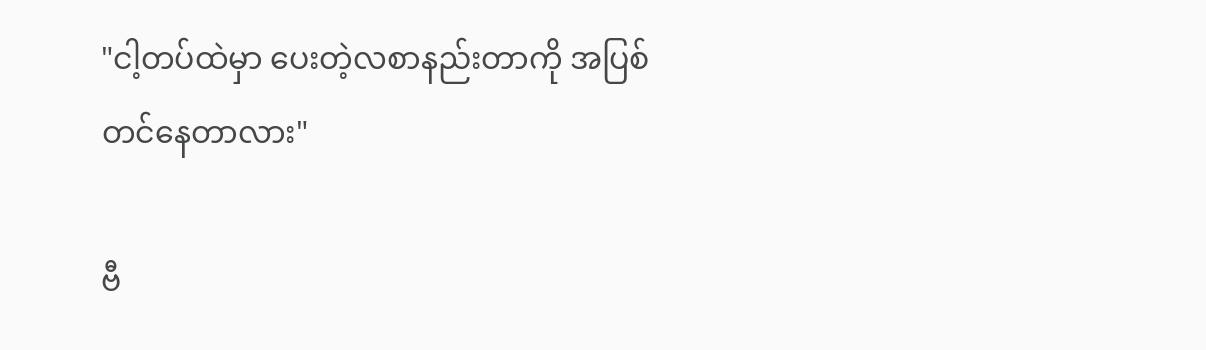"ငါ့တပ်ထဲမှာ ပေးတဲ့လစာနည်းတာကို အပြစ်တင်နေတာလား"

ဗီ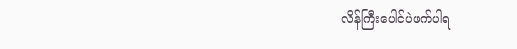လိန်ကြီးပေါင်ပဲဖက်ပါရ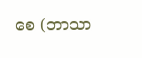စေ (ဘာသာ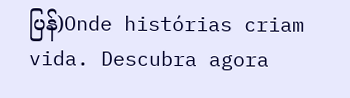ပြန်)Onde histórias criam vida. Descubra agora